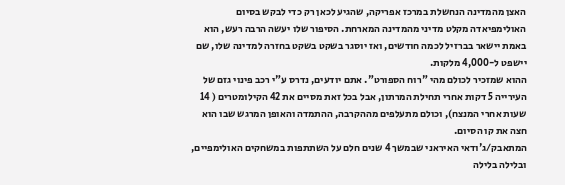האצן מהמדינה הנחשלת במרכז אפריקה, שהגיע לכאן רק כדי לבקש בסיום האולימפיאדה מקלט מדיני מהמדינה המארחת. הסיפור שלו יעשה הרבה רעש, הוא באמת יישאר בברזיל לכמה חודשים, ואז יוסגר בשקט בשקט בחזרה למדינה שלו, שם יישפט ל-4,000 מלקות.
ההוא שמזכיר לכולם מהי "רוח הספורט". אתם יודעים, נדרס ע"י רכב פינוי גזם של העירייה 5 דקות אחרי תחילת המרתון, אבל בכל זאת מסיים את 42 הקילומטרים ( 14 שעות אחרי המנצח), וכולם מתעלפים מההקרבה, ההתמדה והאופן המרגש שבו הוא חצה את קו הסיום.
המתאבק/ג'ודאי האיראני שבמשך 4 שנים חלם על השתתפות במשחקים האולימפיים, ובלילה בלילה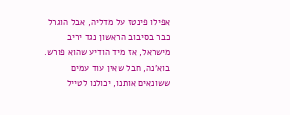אפילו פינטז על מדליה, אבל הוגרל כבר בסיבוב הראשון נגד יריב מישראל, אז מיד הודיע שהוא פורש. בוא'נה, חבל שאין עוד עמים ששונאים אותנו, יכולנו לטייל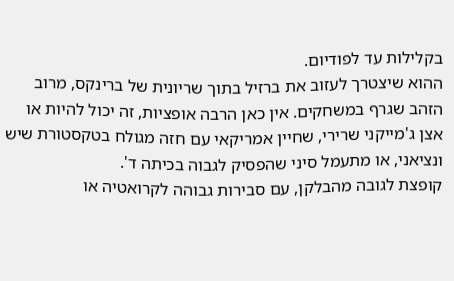בקלילות עד לפודיום.
ההוא שיצטרך לעזוב את ברזיל בתוך שריונית של ברינקס, מרוב הזהב שגרף במשחקים. אין כאן הרבה אופציות, זה יכול להיות או אצן ג'מייקני שרירי, שחיין אמריקאי עם חזה מגולח בטקסטורת שיש ונציאני, או מתעמל סיני שהפסיק לגבוה בכיתה ד'.
קופצת לגובה מהבלקן, עם סבירות גבוהה לקרואטיה או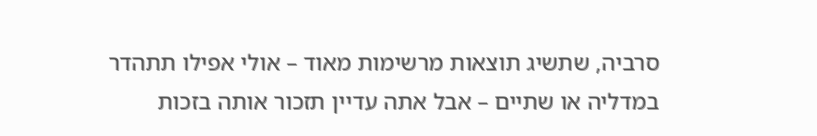סרביה, שתשיג תוצאות מרשימות מאוד – אולי אפילו תתהדר במדליה או שתיים – אבל אתה עדיין תזכור אותה בזכות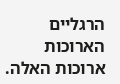הרגליים הארוכות ארוכות האלה.